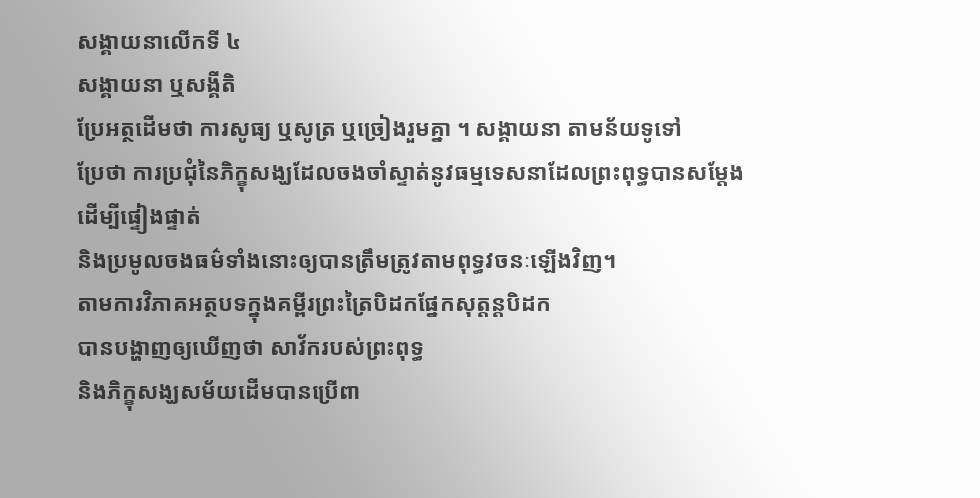សង្គាយនាលើកទី ៤
សង្គាយនា ឬសង្គីតិ
ប្រែអត្ថដើមថា ការសូធ្យ ឬសូត្រ ឬច្រៀងរួមគ្នា ។ សង្គាយនា តាមន័យទូទៅ
ប្រែថា ការប្រជុំនៃភិក្ខុសង្ឃដែលចងចាំស្ទាត់នូវធម្មទេសនាដែលព្រះពុទ្ធបានសម្តែង
ដើម្បីផ្ទៀងផ្ទាត់
និងប្រមូលចងធម៌ទាំងនោះឲ្យបានត្រឹមត្រូវតាមពុទ្ធវចនៈឡើងវិញ។
តាមការវិភាគអត្ថបទក្នុងគម្ពីរព្រះត្រៃបិដកផ្នែកសុត្តន្តបិដក
បានបង្ហាញឲ្យឃើញថា សាវ័ករបស់ព្រះពុទ្ធ
និងភិក្ខុសង្ឃសម័យដើមបានប្រើពា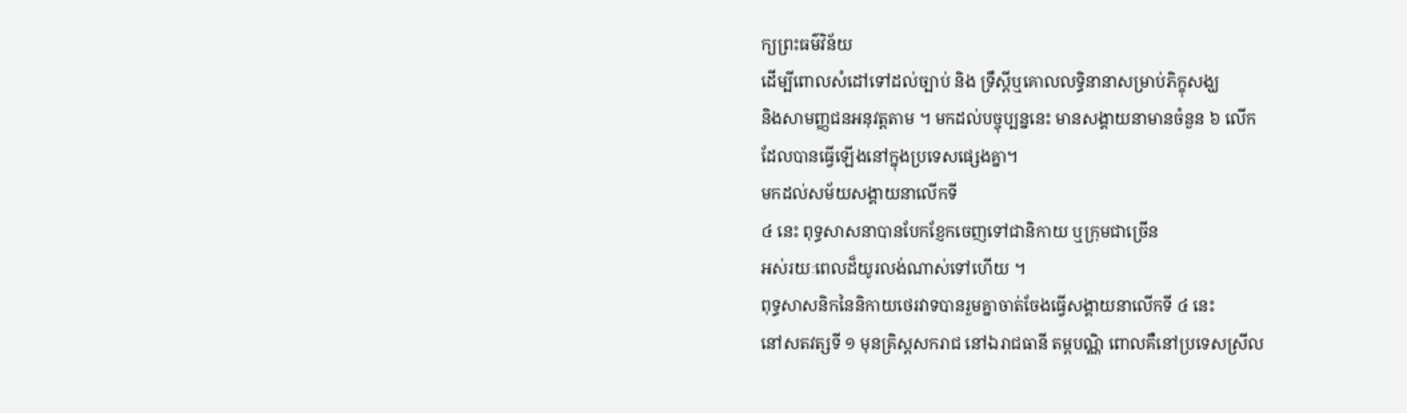ក្យព្រះធម៌វិន័យ
ដើម្បីពោលសំដៅទៅដល់ច្បាប់ និង ទ្រឹស្តីឬគោលលទ្ធិនានាសម្រាប់ភិក្ខុសង្ឃ
និងសាមញ្ញជនអនុវត្តតាម ។ មកដល់បច្ចុប្បន្ននេះ មានសង្គាយនាមានចំនួន ៦ លើក
ដែលបានធ្វើឡើងនៅក្នុងប្រទេសផ្សេងគ្នា។
មកដល់សម័យសង្គាយនាលើកទី
៤ នេះ ពុទ្ធសាសនាបានបែកខ្ញែកចេញទៅជានិកាយ ឬក្រុមជាច្រើន
អស់រយៈពេលដ៏យូរលង់ណាស់ទៅហើយ ។
ពុទ្ធសាសនិកនៃនិកាយថេរវាទបានរួមគ្នាចាត់ចែងធ្វើសង្គាយនាលើកទី ៤ នេះ
នៅសតវត្សទី ១ មុនគ្រិស្តសករាជ នៅឯរាជធានី តម្ពបណ្ណិ ពោលគឺនៅប្រទេសស្រីល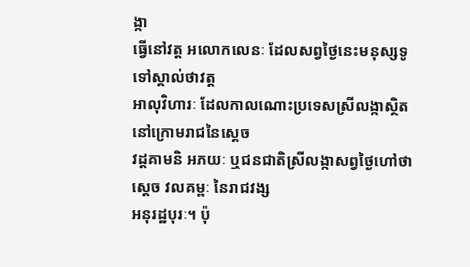ង្កា
ធ្វើនៅវត្ត អលោកលេនៈ ដែលសព្វថ្ងៃនេះមនុស្សទូទៅស្គាល់ថាវត្ត
អាលុវិហារៈ ដែលកាលណោះប្រទេសស្រីលង្កាស្ថិតនៅក្រោមរាជនៃស្តេច
វដ្តគាមនិ អភយៈ ឬជនជាតិស្រីលង្កាសព្វថ្ងៃហៅថាស្តេច វលគម្ពៈ នៃរាជវង្ស
អនុរដ្ឋបុរៈ។ ប៉ុ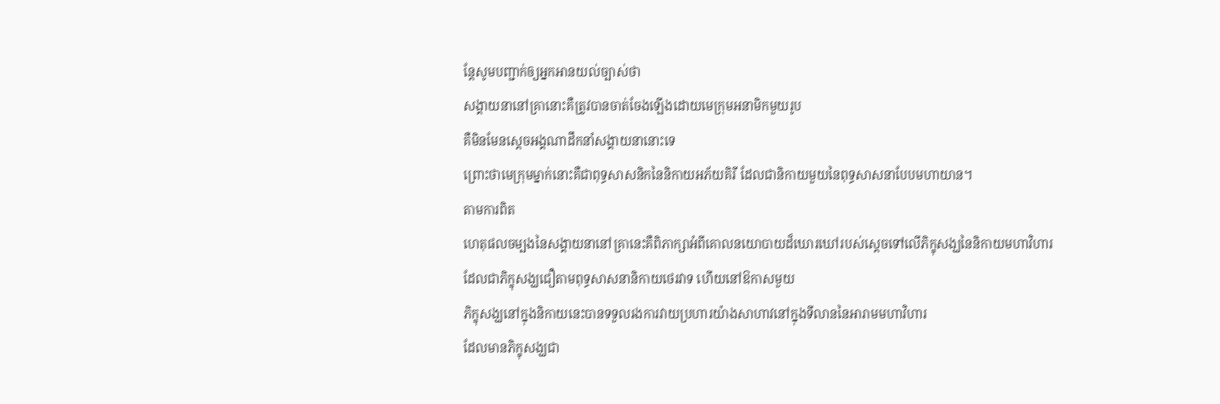ន្តែសូមបញ្ជាក់ឲ្យអ្នកអានយល់ច្បាស់ថា
សង្គាយនានៅគ្រានោះគឺត្រូវបានចាត់ចែងឡើងដោយមេក្រុមអនាមិកមួយរូប
គឺមិនមែនស្តេចអង្គណាដឹកនាំសង្គាយនានោះទេ
ព្រោះថាមេក្រុមម្នាក់នោះគឺជាពុទ្ធសាសនិកនៃនិកាយអភ័យគិរី ដែលជានិកាយមួយនៃពុទ្ធសាសនាបែបមហាយាន។
តាមការពិត
ហេតុផលចម្បងនៃសង្គាយនានៅគ្រានេះគឺពិភាក្សាអំពីគោលនយោបាយដ៏ឃោរឃៅរបស់ស្តេចទៅលើភិក្ខុសង្ឃនៃនិកាយមហាវិហារ
ដែលជាភិក្ខុសង្ឃជឿតាមពុទ្ធសាសនានិកាយថេរវាទ ហើយនៅឱកាសមួយ
ភិក្ខុសង្ឃនៅក្នុងនិកាយនេះបានទទួលរងការវាយប្រហារយ៉ាងសាហាវនៅក្នុងទីលាននៃអារាមមហាវិហារ
ដែលមានភិក្ខុសង្ឃជា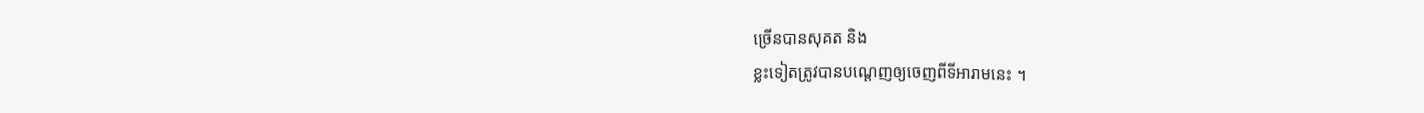ច្រើនបានសុគត និង
ខ្លះទៀតត្រូវបានបណ្តេញឲ្យចេញពីទីអារាមនេះ ។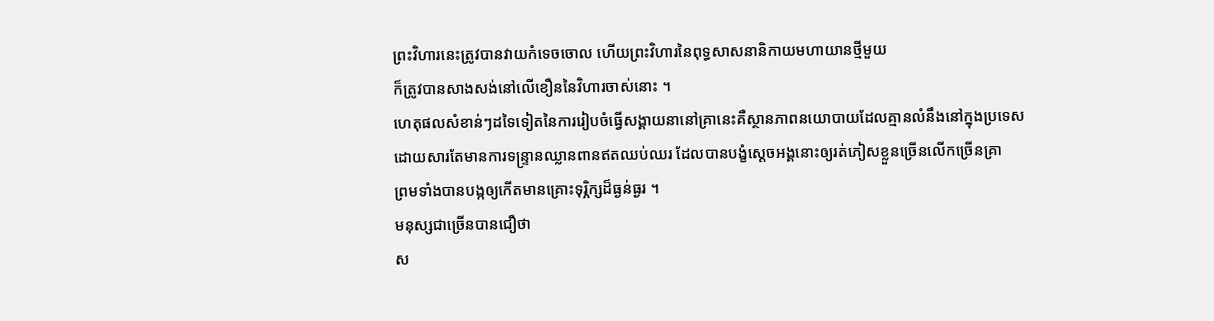ព្រះវិហារនេះត្រូវបានវាយកំទេចចោល ហើយព្រះវិហារនៃពុទ្ធសាសនានិកាយមហាយានថ្មីមួយ
ក៏ត្រូវបានសាងសង់នៅលើខឿននៃវិហារចាស់នោះ ។
ហេតុផលសំខាន់ៗដទៃទៀតនៃការរៀបចំធ្វើសង្គាយនានៅគ្រានេះគឺស្ថានភាពនយោបាយដែលគ្មានលំនឹងនៅក្នុងប្រទេស
ដោយសារតែមានការទន្ទ្រានឈ្លានពានឥតឈប់ឈរ ដែលបានបង្ខំស្តេចអង្គនោះឲ្យរត់ភៀសខ្លួនច្រើនលើកច្រើនគ្រា
ព្រមទាំងបានបង្កឲ្យកើតមានគ្រោះទុរ្ភិក្សដ៏ធ្ងន់ធ្ងរ ។
មនុស្សជាច្រើនបានជឿថា
ស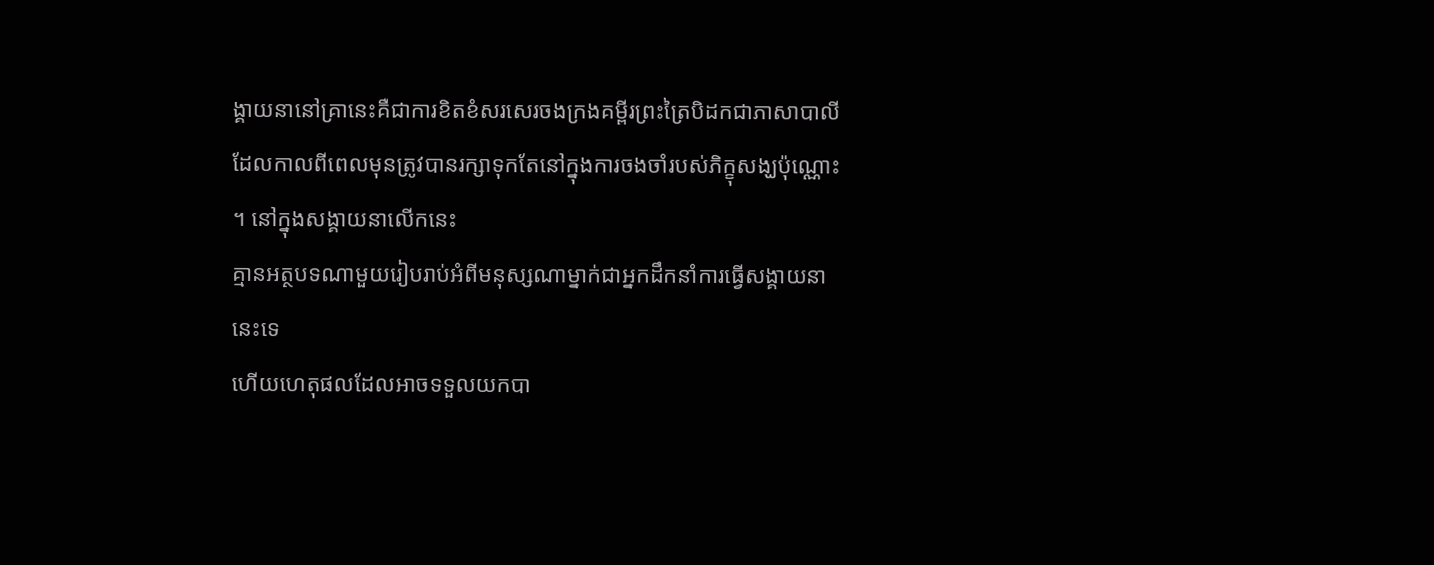ង្គាយនានៅគ្រានេះគឺជាការខិតខំសរសេរចងក្រងគម្ពីរព្រះត្រៃបិដកជាភាសាបាលី
ដែលកាលពីពេលមុនត្រូវបានរក្សាទុកតែនៅក្នុងការចងចាំរបស់ភិក្ខុសង្ឃប៉ុណ្ណោះ
។ នៅក្នុងសង្គាយនាលើកនេះ
គ្មានអត្ថបទណាមួយរៀបរាប់អំពីមនុស្សណាម្នាក់ជាអ្នកដឹកនាំការធ្វើសង្គាយនានេះទេ
ហើយហេតុផលដែលអាចទទួលយកបា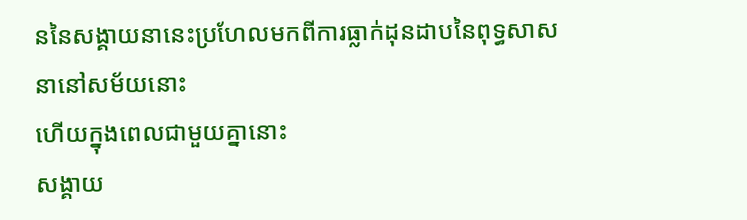ននៃសង្គាយនានេះប្រហែលមកពីការធ្លាក់ដុនដាបនៃពុទ្ធសាសនានៅសម័យនោះ
ហើយក្នុងពេលជាមួយគ្នានោះ
សង្គាយ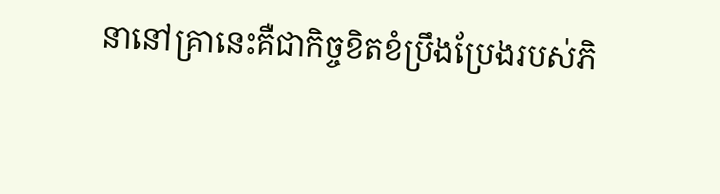នានៅគ្រានេះគឺជាកិច្ចខិតខំប្រឹងប្រែងរបស់ភិ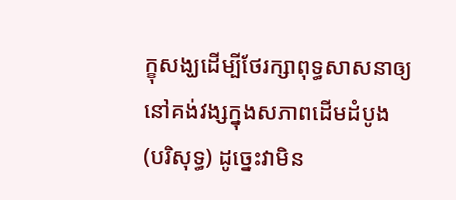ក្ខុសង្ឃដើម្បីថែរក្សាពុទ្ធសាសនាឲ្យនៅគង់វង្សក្នុងសភាពដើមដំបូង
(បរិសុទ្ធ) ដូច្នេះវាមិន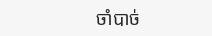ចាំបាច់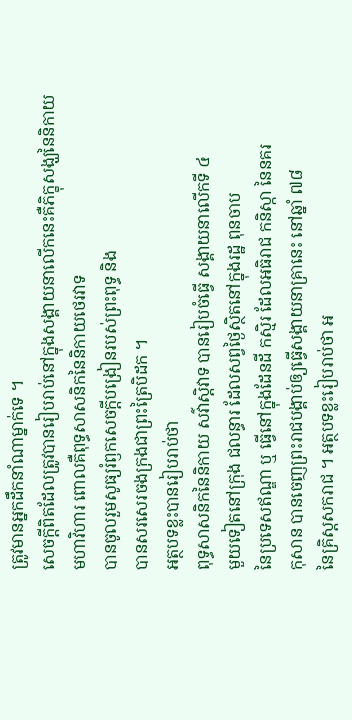ត្រូវមានអ្នកដឹកនាំណាម្នាក់ទេ ។
សេចក្តីពិតដែលត្រូវបានរៀបរាប់នៅក្នុងសង្គាយនាលើកនេះគឺភិក្ខុសង្ឃនៃនិកាយ
មហាវិហារ ពោលគឺពុទ្ធសាសនិកនៃនិកាយថេរវាទ
បានចូលរួមសូធ្យរំឭកសេចក្តីបង្រៀនរបស់ព្រះពុទ្ធ និង
បានសរសេរចងក្រងជាព្រះត្រៃបិដក ។
អត្ថបទខ្លះបានរៀបរាប់ថា
ពុទ្ធសាសនិកនៃនិកាយ សវ៌ាស្តិវាទ បានរៀបចំធ្វើ សង្គាយនាលើកទី ៤
មួយទៀតនៅក្រុង ជលន្ធារ ដែលសព្វថ្ងៃស្ថិតនៅក្នុងរដ្ឋ ពុនចាប
នៃប្រទេសឥណ្ឌា ឬ ធ្វើនៅក្នុងដែនដី កស្មិរ ដែលអធិរាជ កនិស្កា នៃនគរ
កុសាន បានចេញព្រះរាជបង្គាប់ឲ្យធ្វើសង្គាយនាគ្រានេះ នៅឆ្នាំ ៧៨
នៃគ្រិស្តសករាជ ។ អត្ថបទខ្លះរៀបរាប់ថា អ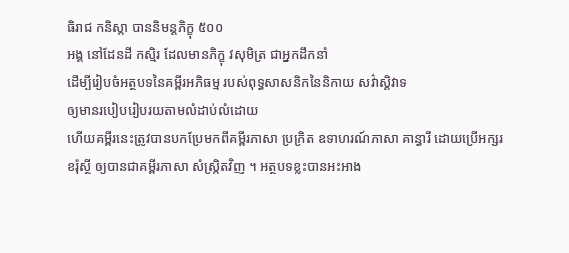ធិរាជ កនិស្កា បាននិមន្តភិក្ខុ ៥០០
អង្គ នៅដែនដី កស្មិរ ដែលមានភិក្ខុ វសុមិត្រ ជាអ្នកដឹកនាំ
ដើម្បីរៀបចំអត្ថបទនៃគម្ពីរអភិធម្ម របស់ពុទ្ធសាសនិកនៃនិកាយ សវ៌ាស្តិវាទ
ឲ្យមានរបៀបរៀបរយតាមលំដាប់លំដោយ
ហើយគម្ពីរនេះត្រូវបានបកប្រែមកពីគម្ពីរភាសា ប្រក្រិត ឧទាហរណ៍ភាសា គាន្ធារី ដោយប្រើអក្សរ
ខរ៉ុស្ថី ឲ្យបានជាគម្ពីរភាសា សំស្ក្រិតវិញ ។ អត្ថបទខ្លះបានអះអាង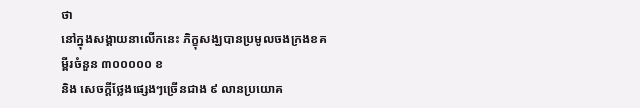ថា
នៅក្នុងសង្គាយនាលើកនេះ ភិក្ខុសង្ឃបានប្រមូលចងក្រងខគម្ពីរចំនួន ៣០០០០០ ខ
និង សេចក្តីថ្លែងផ្សេងៗច្រើនជាង ៩ លានប្រយោគ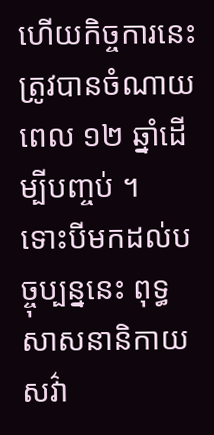ហើយកិច្ចការនេះត្រូវបានចំណាយពេល ១២ ឆ្នាំដើម្បីបញ្ចប់ ។
ទោះបីមកដល់បច្ចុប្បន្ននេះ ពុទ្ធសាសនានិកាយ សវ៌ា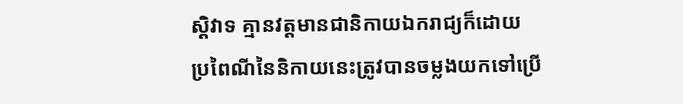ស្តិវាទ គ្មានវត្តមានជានិកាយឯករាជ្យក៏ដោយ
ប្រពៃណីនៃនិកាយនេះត្រូវបានចម្លងយកទៅប្រើ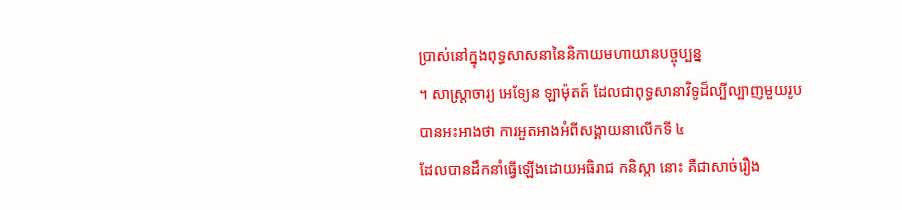ប្រាស់នៅក្នុងពុទ្ធសាសនានៃនិកាយមហាយានបច្ចុប្បន្ន
។ សាស្ត្រាចារ្យ អេទ្យែន ឡាម៉ុតត៍ ដែលជាពុទ្ធសានាវិទូដ៏ល្បីល្បាញមួយរូប
បានអះអាងថា ការអួតអាងអំពីសង្គាយនាលើកទី ៤
ដែលបានដឹកនាំធ្វើឡើងដោយអធិរាជ កនិស្កា នោះ គឺជាសាច់រឿង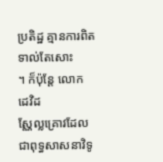ប្រតិដ្ឋ គ្មានការពិតទាល់តែសោះ
។ ក៏ប៉ុន្តែ លោក ដេវិដ
ស្ណែល្លគ្រោវដែលជាពុទ្ធសាសនាវិទូ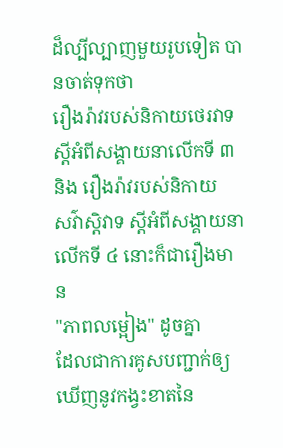ដ៏ល្បីល្បាញមួយរូបទៀត បានចាត់ទុកថា
រឿងរ៉ាវរបស់និកាយថេរវាទស្តីអំពីសង្គាយនាលើកទី ៣ និង រឿងរ៉ាវរបស់និកាយ
សវ៌ាស្តិវាទ ស្តីអំពីសង្គាយនាលើកទី ៤ នោះក៏ជារឿងមាន
"ភាពលម្អៀង" ដូចគ្នា
ដែលជាការគូសបញ្ជាក់ឲ្យឃើញនូវកង្វះខាតនៃ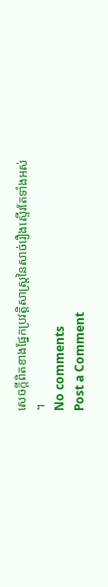សេចក្តីពិតខាងផ្នែកប្រវត្តិសាស្ត្រនៃសាច់រឿងស្ទើរតែទាំងអស់
។
No comments
Post a Comment